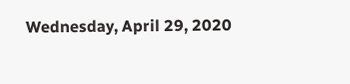Wednesday, April 29, 2020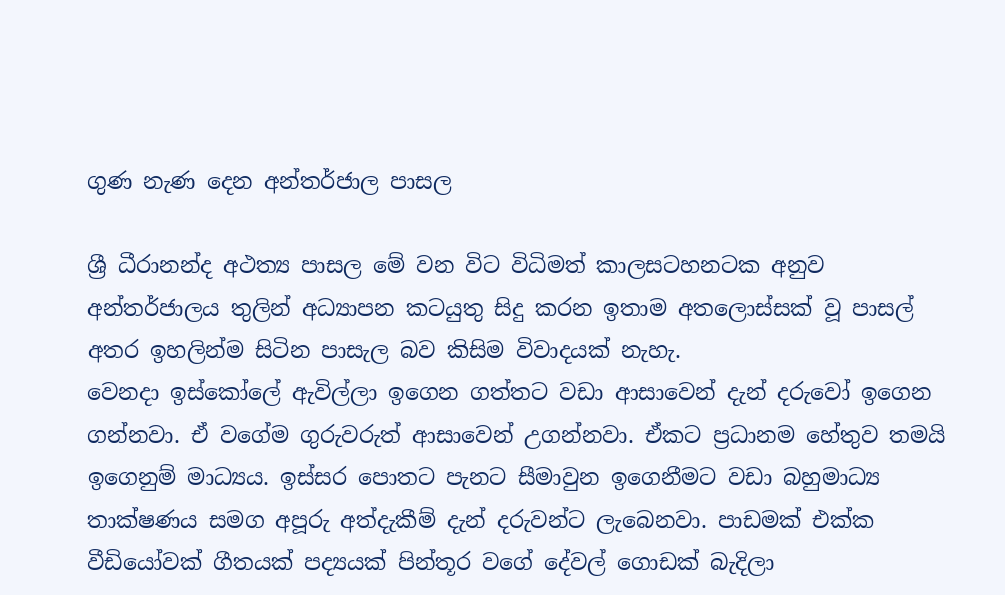ගුණ නැණ දෙන අන්තර්ජාල පාසල

ශ්‍රී ධීරානන්ද අථත්‍ය පාසල මේ වන විට විධිමත් කාලසටහනටක අනුව අන්තර්ජාලය තුලින් අධ්‍යාපන කටයුතු සිදු කරන ඉතාම අතලොස්සක් වූ පාසල් අතර ඉහලින්ම සිටින පාසැල බව කිසිම විවාදයක් නැහැ.
වෙනදා ඉස්කෝලේ ඇවිල්ලා ඉගෙන ගත්තට වඩා ආසාවෙන් දැන් දරුවෝ ඉගෙන ගන්නවා. ඒ වගේම ගුරුවරුත් ආසාවෙන් උගන්නවා. ඒකට ප්‍රධානම හේතුව තමයි ඉගෙනුම් මාධ්‍යය. ඉස්සර පොතට පැනට සීමාවුන ඉගෙනීමට වඩා බහුමාධ්‍ය තාක්ෂණය සමග අපූරු අත්දැකීම් දැන් දරුවන්ට ලැබෙනවා. පාඩමක් එක්ක වීඩියෝවක් ගීතයක් පද්‍යයක් පින්තූර වගේ දේවල් ගොඩක් බැදිලා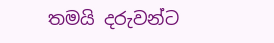තමයි දරුවන්ට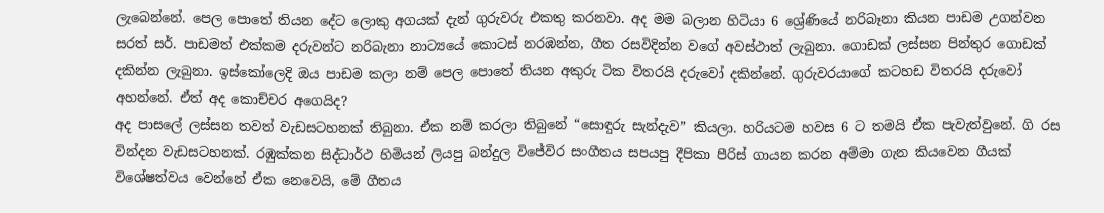ලැබෙන්නේ. පෙල පොතේ තියන දේට ලොකු අගයක් දැන් ගුරුවරු එකතු කරනවා. අද මම බලාන හිටියා 6 ශ්‍රේණියේ නරිබෑනා කියන පාඩම උගන්වන සරත් සර්. පාඩමත් එක්කම දරුවන්ට නරිබැනා නාට්‍යයේ කොටස් නරඹන්න, ගීත රසවිදින්න වගේ අවස්ථාත් ලැබුනා. ගොඩක් ලස්සන පින්තුර ගොඩක් දකින්න ලැබුනා. ඉස්කෝලෙදි ඔය පාඩම කලා නම් පෙල පොතේ තියන අකුරු ටික විතරයි දරුවෝ දකින්නේ. ගුරුවරයාගේ කටහඩ විතරයි දරුවෝ අහන්නේ. ඒත් අද කොච්චර අගෙයිද?
අද පාසලේ ලස්සන තවත් වැඩසටහනක් තිබුනා. ඒක නම් කරලා තිබුනේ “සොඳුරු සැන්දැව” කියලා. හරියටම හවස 6 ට තමයි ඒක පැවැත්වුනේ. ගි රස වින්දන වැඩසටහනක්. රඹුක්කන සිද්ධාර්ථ හිමියන් ලියපු බන්දුල විජේවිර සංගීතය සපයපු දීපිකා පීරිස් ගායන කරන අම්මා ගැන කියවෙන ගීයක්
විශේෂත්වය වෙන්නේ ඒක නෙවෙයි, මේ ගීතය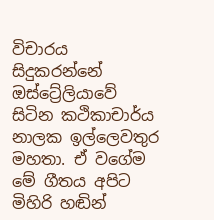විචාරය සිදුකරන්නේ ඔස්ට්‍රේලියාවේ සිටින කථිකාචාර්ය නාලක ඉල්ලෙවතුර මහතා. ඒ වගේම මේ ගීතය අපිට මිහිරි හඬින්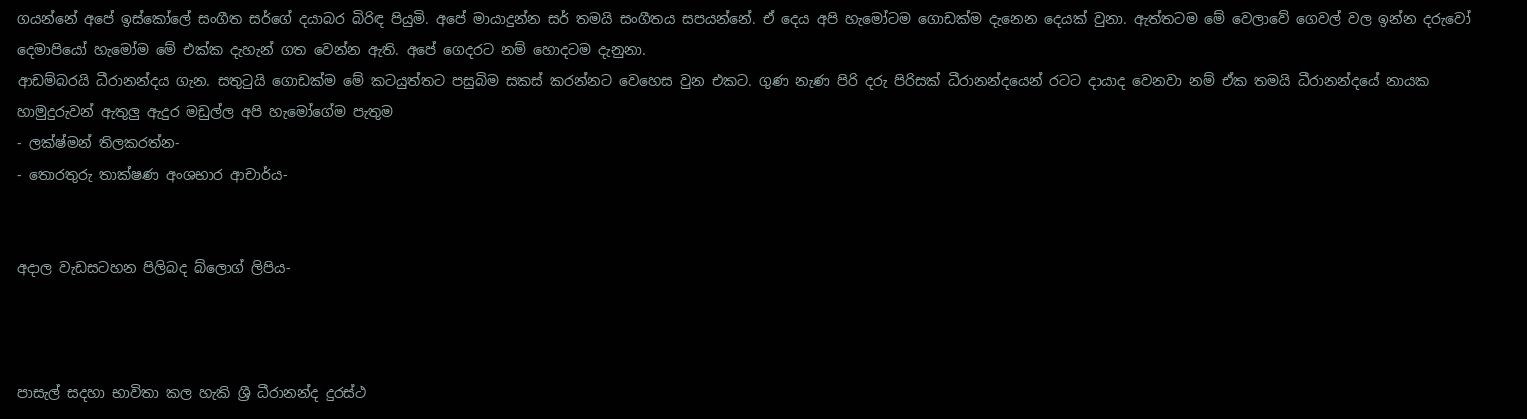ගයන්නේ අපේ ඉස්කෝලේ සංගීත සර්ගේ දයාබර බිරිඳ පියුමි. අපේ මායාදුන්න සර් තමයි සංගීතය සපයන්නේ. ඒ දෙය අපි හැමෝටම ගොඩක්ම දැනෙන දෙයක් වුනා. ඇත්තටම මේ වෙලාවේ ගෙවල් වල ඉන්න දරුවෝ දෙමාපියෝ හැමෝම මේ එක්ක දැහැන් ගත වෙන්න ඇති. අපේ ගෙදරට නම් හොදටම දැනුනා.
ආඩම්බරයි ධීරානන්දය ගැන. සතුටුයි ගොඩක්ම මේ කටයුත්තට පසුබිම සකස් කරන්නට වෙහෙස වුන එකට. ගුණ නැණ පිරි දරු පිරිසක් ධීරානන්දයෙන් රටට දායාද වෙනවා නම් ඒක තමයි ධීරානන්දයේ නායක හාමුදුරුවන් ඇතුලු ඇදුර මඩුල්ල අපි හැමෝගේම පැතුම
- ලක්ෂ්මන් තිලකරත්න-
- තොරතුරු තාක්ෂණ අංශභාර ආචාර්ය-


අදාල වැඩසටහන පිලිබද බ්ලොග් ලිපිය-



පාසැල් සදහා භාවිතා කල හැකි ශ්‍රී ධීරානන්ද දුරස්ථ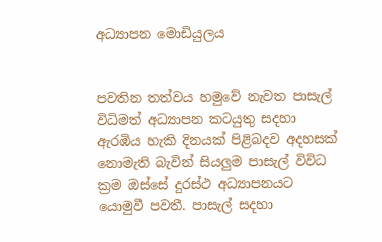අධ්‍යාපන මොඩියුලය


පවතින තත්වය හමුවේ නැවත පාසැල් විධිමත් අධ්‍යාපන කටයුතු සදහා ඇරඹිය හැකි දිනයක් පිළිබදව අදහසක් නොමැති බැවින් සියලුම පාසැල් විවිධ ක්‍රම ඔස්සේ දුරස්ථ අධ්‍යාපනයට යොමුවී පවතී. පාසැල් සදහා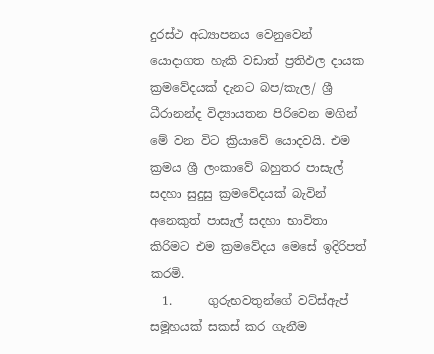දුරස්ථ අධ්‍යාපනය වෙනුවෙන් යොදාගත හැකි වඩාත් ප්‍රතිඵල දායක ක්‍රමවේදයක් දැනට බප/කැල/ ශ්‍රී ධීරානන්ද විද්‍යායතන පිරිවෙන මගින් මේ වන විට ක්‍රියාවේ යොදවයි. එම ක්‍රමය ශ්‍රී ලංකාවේ බහුතර පාසැල් සදහා සුදුසු ක්‍රමවේදයක් බැවින් අනෙකුත් පාසැල් සදහා භාවිතා කිරිමට එම ක්‍රමවේදය මෙසේ ඉදිරිපත් කරමි.
  1.      ගුරුභවතුන්ගේ වට්ස්ඇප් සමූහයක් සකස් කර ගැනීම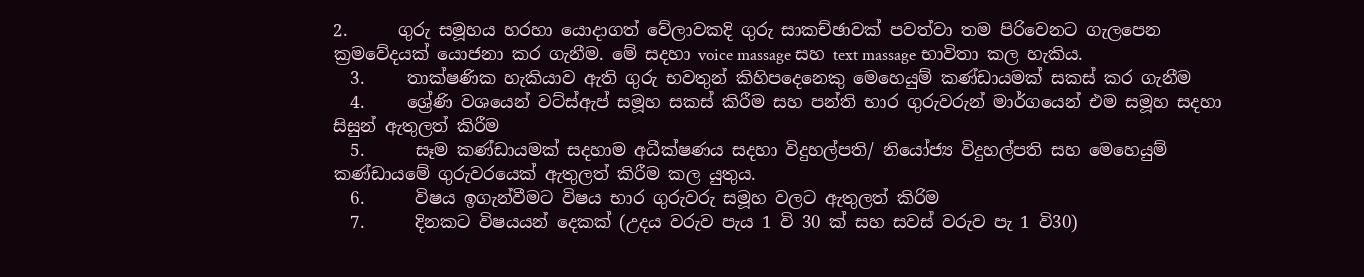2.      ගුරු සමූහය හරහා යොදාගත් වේලාවකදි ගුරු සාකච්ඡාවක් පවත්වා තම පිරිවෙනට ගැලපෙන ක්‍රමවේදයක් යොජනා කර ගැනීම. මේ සදහා voice massage සහ text massage භාවිතා කල හැකිය.
  3.     තාක්ෂණික හැකියාව ඇති ගුරු භවතුන් කිහිපදෙනෙකු මෙහෙයුම් කණ්ඩායමක් සකස් කර ගැනීම
  4.     ශ්‍රේණි වශයෙන් වට්ස්ඇප් සමූහ සකස් කිරීම සහ පන්ති භාර ගුරුවරුන් මාර්ගයෙන් එම සමූහ සදහා සිසුන් ඇතුලත් කිරීම
  5.      සෑම කණ්ඩායමක් සදහාම අධීක්ෂණය සදහා විදුහල්පති/ නියෝජ්‍ය විදුහල්පති සහ මෙහෙයුම් කණ්ඩායමේ ගුරුවරයෙක් ඇතුලත් කිරීම කල යුතුය.
  6.      විෂය ඉගැන්වීමට විෂය භාර ගුරුවරු සමූහ වලට ඇතුලත් කිරිම
  7.      දිනකට විෂයයන් දෙකක් (උදය වරුව පැය 1 වි 30 ක් සහ සවස් වරුව පැ 1 වි30)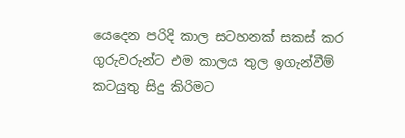යෙදෙන පරිදි කාල සටහනක් සකස් කර ගුරුවරුන්ට එම කාලය තුල ඉගැන්වීම් කටයුතු සිදු කිරිමට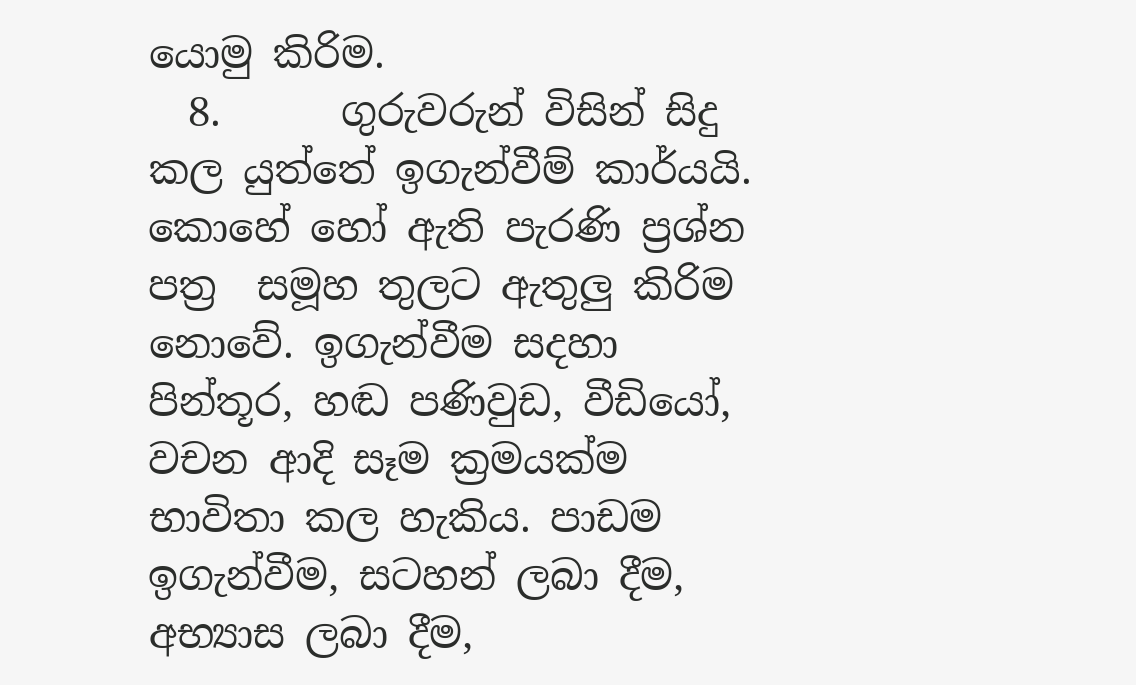යොමු කිරිම.
  8.      ගුරුවරුන් විසින් සිදු කල යුත්තේ ඉගැන්වීම් කාර්යයි. කොහේ හෝ ඇති පැරණි ප්‍රශ්න පත්‍ර  සමූහ තුලට ඇතුලු කිරිම නොවේ. ඉගැන්වීම සදහා පින්තූර, හඬ පණිවුඩ, වීඩියෝ, වචන ආදි සෑම ක්‍රමයක්ම භාවිතා කල හැකිය. පාඩම ඉගැන්වීම, සටහන් ලබා දීම, අභ්‍යාස ලබා දීම,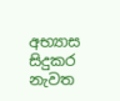අභ්‍යාස සිදුකර නැවත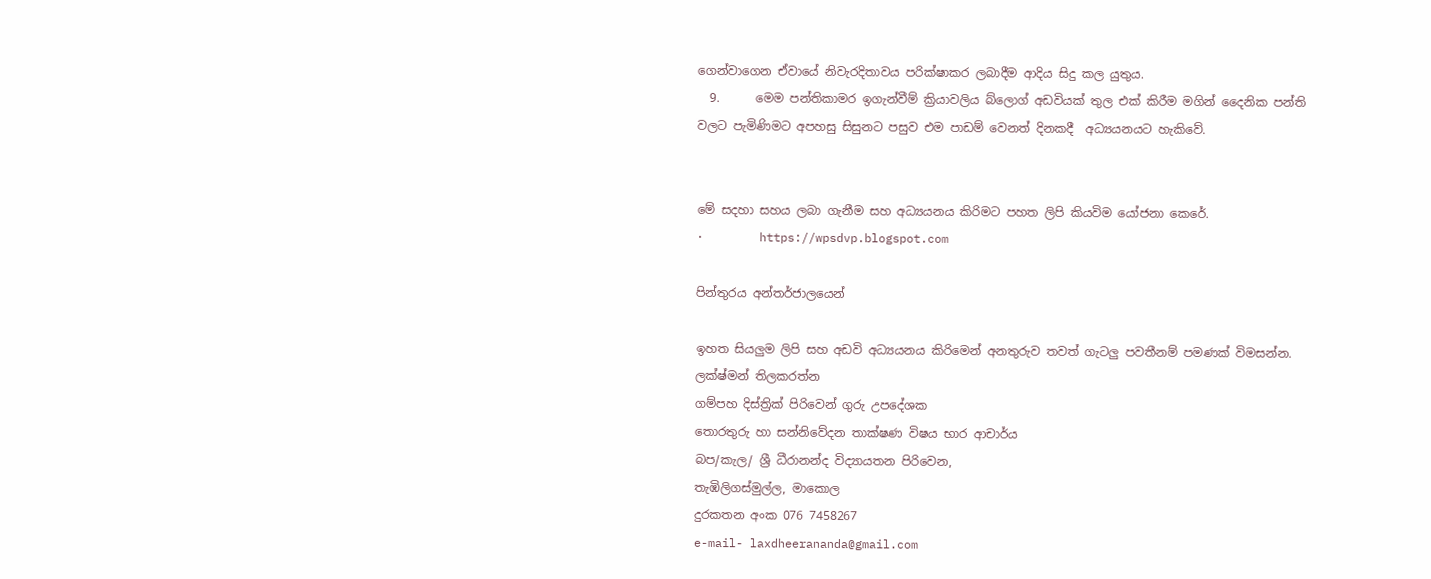ගෙන්වාගෙන ඒවායේ නිවැරදිතාවය පරික්ෂාකර ලබාදීම ආදිය සිදු කල යුතුය.
  9.      මෙම පන්තිකාමර ඉගැන්වීම් ක්‍රියාවලිය බ්ලොග් අඩවියක් තුල එක් කිරීම මගින් දෛනික පන්ති වලට පැමිණිමට අපහසු සිසුනට පසුව එම පාඩම් වෙනත් දිනකදී  අධ්‍යයනයට හැකිවේ.


මේ සදහා සහය ලබා ගැනීම සහ අධ්‍යයනය කිරිමට පහත ලිපි කියවිම යෝජනා කෙරේ.
·        https://wpsdvp.blogspot.com

පින්තුරය අන්තර්ජාලයෙන්

ඉහත සියලුම ලිපි සහ අඩවි අධ්‍යයනය කිරිමෙන් අනතුරුව තවත් ගැටලු පවතීනම් පමණක් විමසන්න.
ලක්ෂ්මන් තිලකරත්න
ගම්පහ දිස්ත්‍රික් පිරිවෙන් ගුරු උපදේශක
තොරතුරු හා සන්නිවේදන තාක්ෂණ විෂය භාර ආචාර්ය
බප/කැල/ ශ්‍රී ධීරානන්ද විද්‍යායතන පිරිවෙන,
තැඹිලිගස්මුල්ල, මාකොල
දුරකතන අංක 076 7458267
e-mail- laxdheerananda@gmail.com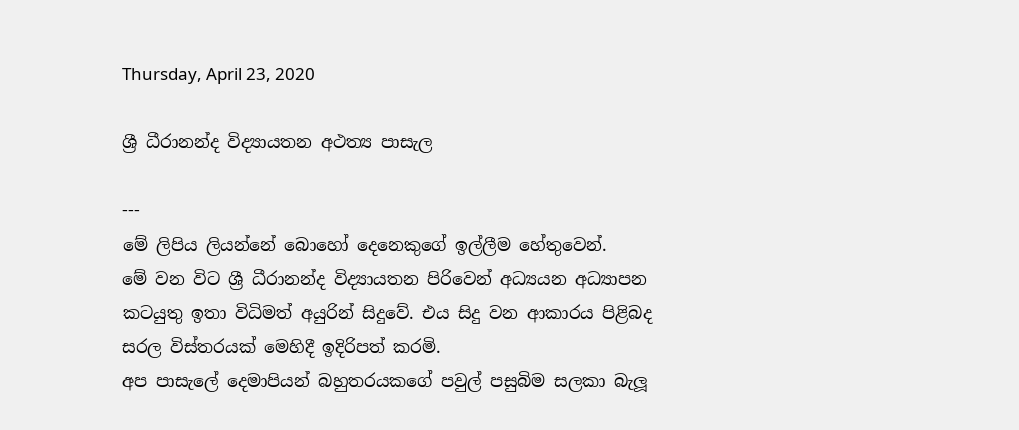Thursday, April 23, 2020

ශ්‍රී ධීරානන්ද විද්‍යායතන අථත්‍ය පාසැල

---
මේ ලිපිය ලියන්නේ බොහෝ දෙනෙකුගේ ඉල්ලීම හේතුවෙන්.
මේ වන විට ශ්‍රී ධීරානන්ද විද්‍යායතන පිරිවෙන් අධ්‍යයන අධ්‍යාපන කටයුතු ඉතා විධිමත් අයුරින් සිදුවේ. එය සිදු වන ආකාරය පිළිබද සරල විස්තරයක් මෙහිදී ඉදිරිපත් කරමි.
අප පාසැලේ දෙමාපියන් බහුතරයකගේ පවුල් පසුබිම සලකා බැලූ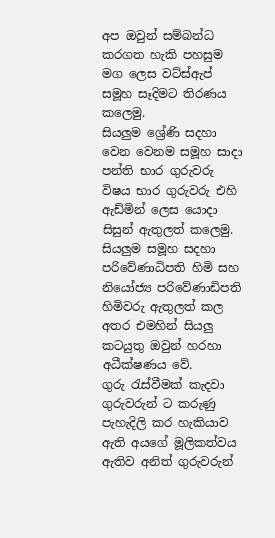අප ඔවුන් සම්බන්ධ කරගත හැකි පහසුම මග ලෙස වට්ස්ඇප් සමූහ සෑදිමට තිරණය කලෙමු.
සියලුම ශ්‍රේණි සදහා වෙන වෙනම සමූහ සාදා පන්ති භාර ගුරුවරු විෂය භාර ගුරුවරු එහි ඇඩ්මින් ලෙස යොදා සිසුන් ඇතුලත් කලෙමු.
සියලුම සමූහ සදහා පරිවේණාධිපති හිමි සහ නියෝජ්‍ය පරිවේණාඩිපති හිමිවරු ඇතුලත් කල අතර එමහින් සියලු කටයුතු ඔවුන් හරහා අධීක්ෂණය වේ.
ගුරු රැස්වීමක් කැදවා ගුරුවරුන් ට කරුණු පැහැදිලි කර හැකියාව ඇති අයගේ මූලිකත්වය ඇතිව අනිත් ගුරුවරුන්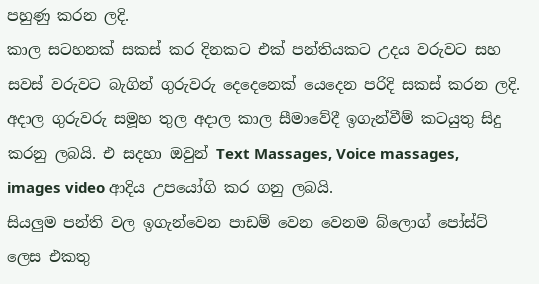පහුණු කරන ලදි.
කාල සටහනක් සකස් කර දිනකට එක් පන්තියකට උදය වරුවට සහ සවස් වරුවට බැගින් ගුරුවරු දෙදෙනෙක් යෙදෙන පරිදි සකස් කරන ලදි.
අදාල ගුරුවරු සමූහ තුල අදාල කාල සීමාවේදී ඉගැන්වීම් කටයුතු සිදු කරනු ලබයි. එ සදහා ඔවුන් Text Massages, Voice massages, images video ආදිය උපයෝගි කර ගනු ලබයි.
සියලුම පන්ති වල ඉගැන්වෙන පාඩම් වෙන වෙනම බ්ලොග් පෝස්ට් ලෙස එකතු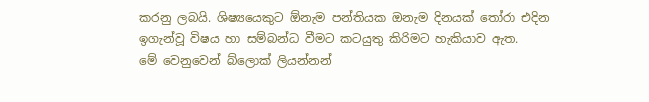කරනු ලබයි. ශිෂ්‍යයෙකුට ඕනැම පන්තියක ඔනැම දිනයක් තෝරා එදින ඉගැන්වූ විෂය හා සම්බන්ධ වීමට කටයුතු කිරිමට හැකියාව ඇත.
මේ වෙනුවෙන් බ්ලොක් ලියන්නන්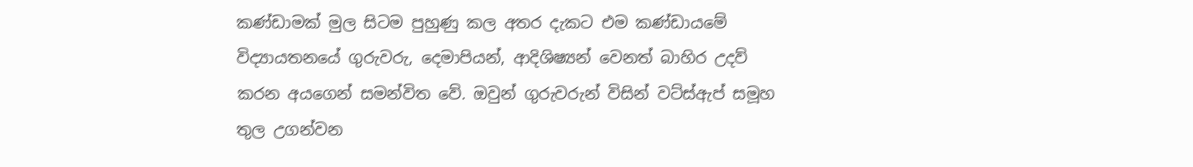කණ්ඩාමක් මුල සිටම පුහුණු කල අතර දැකට එම කණ්ඩායමේ විද්‍යායතනයේ ගුරුවරු, දෙමාපියන්, ආදිශිෂ්‍යන් වෙනත් බාහිර උදව් කරන අයගෙන් සමන්විත වේ. ඔවුන් ගුරුවරුන් විසින් වට්ස්ඇප් සමූහ තුල උගන්වන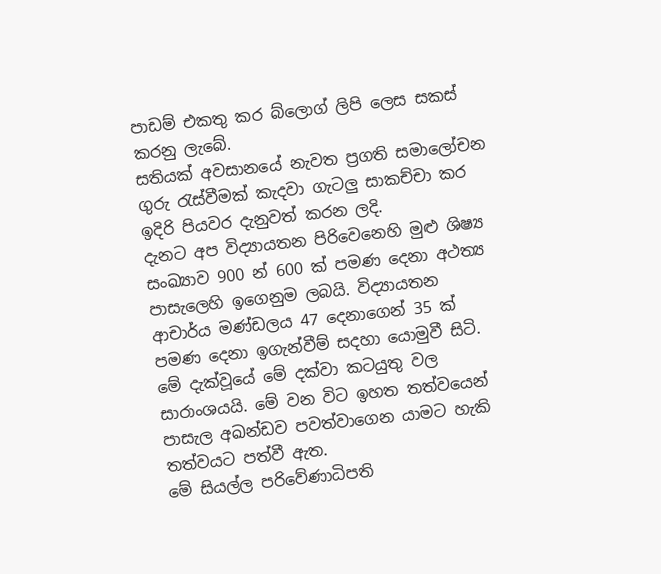පාඩම් එකතු කර බ්ලොග් ලිපි ලෙස සකස් කරනු ලැබේ.
සතියක් අවසානයේ නැවත ප්‍රගති සමාලෝචන ගුරු රැස්වීමක් කැදවා ගැටලු සාකච්චා කර ඉදිරි පියවර දැනුවත් කරන ලදි.
දැනට අප විද්‍යායතන පිරිවෙනෙහි මුළු ශිෂ්‍ය සංඛ්‍යාව 900 න් 600 ක් පමණ දෙනා අථත්‍ය පාසැලෙහි ඉගෙනුම ලබයි. විද්‍යායතන ආචාර්ය මණ්ඩලය 47 දෙනාගෙන් 35 ක් පමණ දෙනා ඉගැන්වීම් සදහා යොමුවී සිටි.
මේ දැක්වූයේ මේ දක්වා කටයුතු වල සාරාංශයයි. මේ වන විට ඉහත තත්වයෙන් පාසැල අඛන්ඩව පවත්වාගෙන යාමට හැකි තත්වයට පත්වී ඇත.
මේ සියල්ල පරි‍‍වේණාධිපති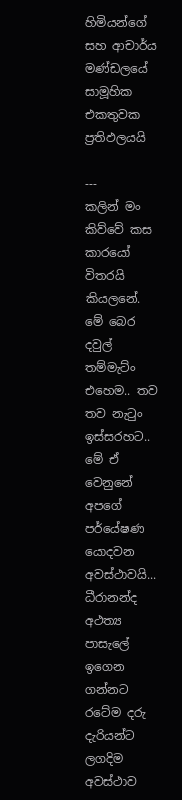හිමියන්ගේ සහ ආචාර්ය මණ්ඩලයේ සාමූහික එකතුවක ප්‍රතිඵලයයි

---
කලින් මං කිව්වේ කස කාරයෝ විතරයි කියලනේ. මේ බෙර දවුල් තම්මැට්ං එහෙම.. තව තව නැටුං ඉස්සරහට..
මේ ඒ වෙනුනේ අපගේ පර්යේෂණ යොදවන අවස්ථාවයි...
ධීරානන්ද අථත්‍ය පාසැලේ ඉගෙන ගන්නට රටේම දරු දැරියන්ට ලගදිම අවස්ථාව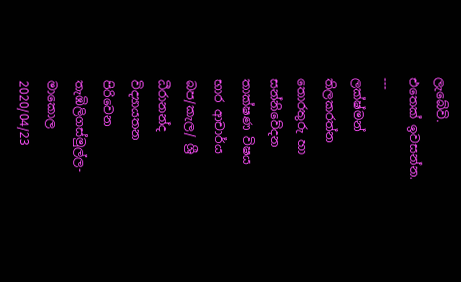ලැබේවි.
එතෙක් ඉවසන්න.
---
ලක්ෂ්මන් තිලකරත්න
තොරතුරු හා සන්නිවේදන තාක්ෂණ විෂය භාර ආචාර්ය
බප/කැල/ ශ්‍රී ධීරානන්ද විද්‍යායතන පිරිවෙන
තැඹිලිගස්මුල්ල- මාකොල
2020/04/23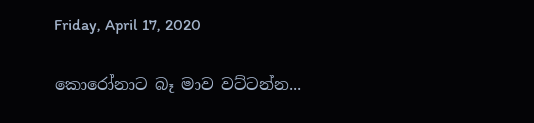Friday, April 17, 2020

කොරෝනාට බෑ මාව වට්ටන්න...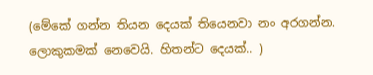(මේකේ ගන්න තියන දෙයක් තියෙනවා නං අරගන්න. ලොකුකමක් නෙවෙයි. හිතන්ට දෙයක්.. )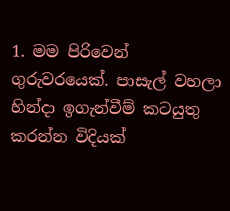1. මම පිරිවෙන් ගුරුවරයෙක්. පාසැල් වහලා හින්දා ඉගැන්වීම් කටයුතු කරන්න විදියක්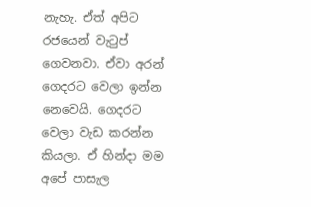නැහැ. ඒත් අපිට රජයෙන් වැටුප් ගෙවනවා. ඒවා අරන් ගෙදරට වෙලා ඉන්න නෙවෙයි. ගෙදරට වෙලා වැඩ කරන්න කියලා. ඒ හින්දා මම අපේ පාසැල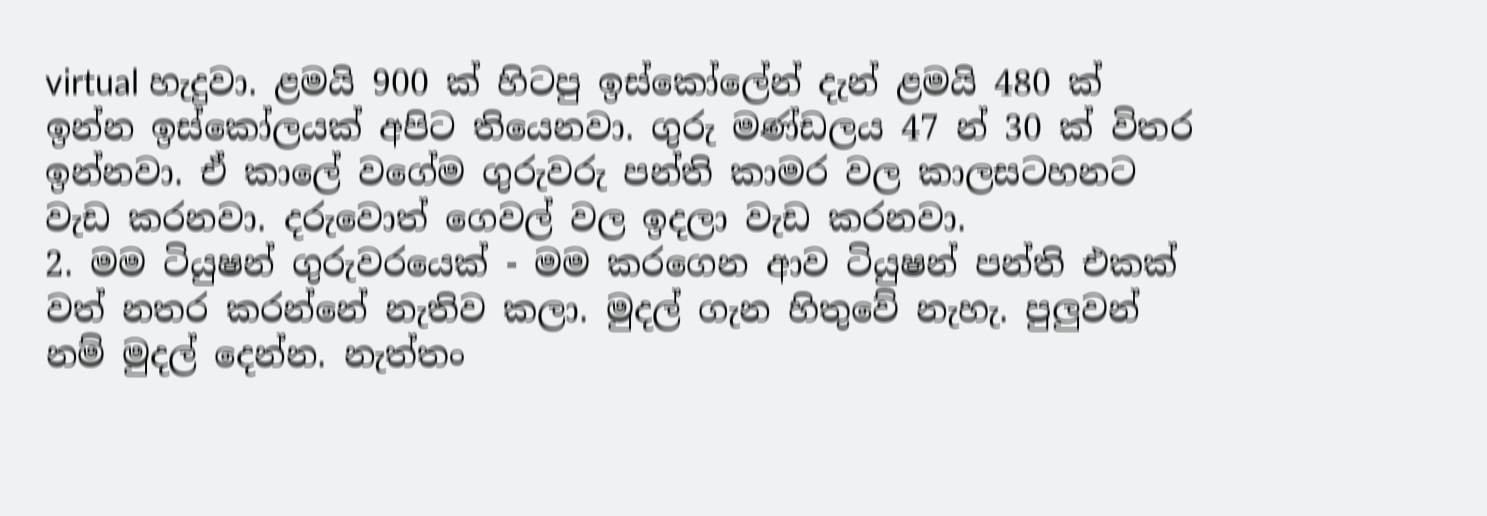virtual හැදුවා. ළමයි 900 ක් හිටපු ඉස්කෝලේන් දැන් ළමයි 480 ක් ඉන්න ඉස්කෝලයක් අපිට තියෙනවා. ගුරු මණ්ඩලය 47 න් 30 ක් විතර ඉන්නවා. ඒ කාලේ වගේම ගුරුවරු පන්ති කාමර වල කාලසටහනට වැඩ කරනවා. දරුවොත් ගෙවල් වල ඉදලා වැඩ කරනවා.
2. මම ටියුෂන් ගුරුවරයෙක් - මම කරගෙන ආව ටියුෂන් පන්ති එකක් වත් නතර කරන්නේ නැතිව කලා. මුදල් ගැන හිතුවේ නැහැ. පුලුවන් නම් මුදල් දෙන්න. නැත්තං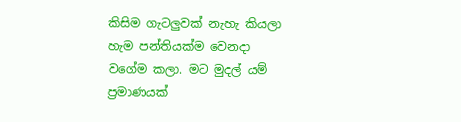කිසිම ගැටලුවක් නැහැ කියලා හැම පන්තියක්ම වෙනදා වගේම කලා. මට මුදල් යම් ප්‍රමාණයක්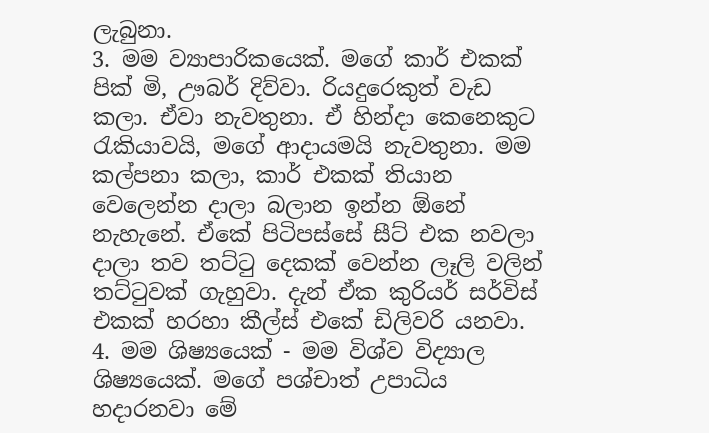ලැබුනා.
3. මම ව්‍යාපාරිකයෙක්. මගේ කාර් එකක් පික් මි, ඌබර් දිව්වා. රියදුරෙකුත් වැඩ කලා. ඒවා නැවතුනා. ඒ හින්දා කෙනෙකුට රැකියාවයි, මගේ ආදායමයි නැවතුනා. මම කල්පනා කලා, කාර් එකක් තියාන වෙලෙන්න දාලා බලාන ඉන්න ඕනේ නැහැනේ. ඒකේ පිටිපස්සේ සීට් එක නවලා දාලා තව තට්ටු දෙකක් වෙන්න ලෑලි වලින් තට්ටුවක් ගැහුවා. දැන් ඒක කුරියර් සර්විස් එකක් හරහා කීල්ස් එකේ ඩිලිවරි යනවා.
4. මම ශිෂ්‍යයෙක් - මම විශ්ව විද්‍යාල ශිෂ්‍යයෙක්. මගේ පශ්චාත් උපාධිය හදාරනවා මේ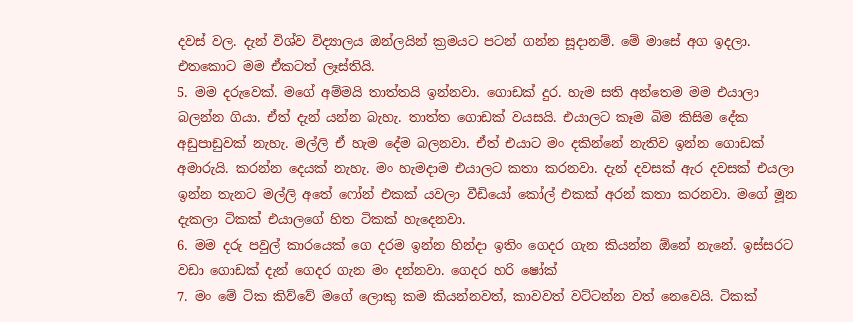දවස් වල. දැන් විශ්ව විද්‍යාලය ඔන්ලයින් ක්‍රමයට පටන් ගන්න සූදානම්. මේ මාසේ අග ඉදලා. එතකොට මම ඒකටත් ලෑස්තියි.
5. මම දරුවෙක්. මගේ අම්මයි තාත්තයි ඉන්නවා. ගොඩක් දුර. හැම සති අන්තෙම මම එයාලා බලන්න ගියා. ඒත් දැන් යන්න බැහැ. තාත්ත ගොඩක් වයසයි. එයාලට කෑම බිම කිසිම දේක අඩුපාඩුවක් නැහැ. මල්ලි ඒ හැම දේම බලනවා. ඒත් එයාට මං දකින්නේ නැතිව ඉන්න ගොඩක් අමාරුයි. කරන්න දෙයක් නැහැ. මං හැමදාම එයාලට කතා කරනවා. දැන් දවසක් ඇර දවසක් එයලා ඉන්න තැනට මල්ලි අතේ ෆෝන් එකක් යවලා වීඩියෝ කෝල් එකක් අරන් කතා කරනවා. මගේ මූන දැකලා ටිකක් එයාලගේ හිත ටිකක් හැදෙනවා.
6. මම දරු පවුල් කාරයෙක් ගෙ දරම ඉන්න හින්දා ඉතිං ගෙදර ගැන කියන්න ඕනේ නැනේ. ඉස්සරට වඩා ගොඩක් දැන් ගෙදර ගැන මං දන්නවා. ගෙදර හරි ෂෝක්
7. මං මේ ටික කිව්වේ මගේ ලොකු කම කියන්නවත්, කාවවත් වට්ටන්න වත් නෙවෙයි. ටිකක්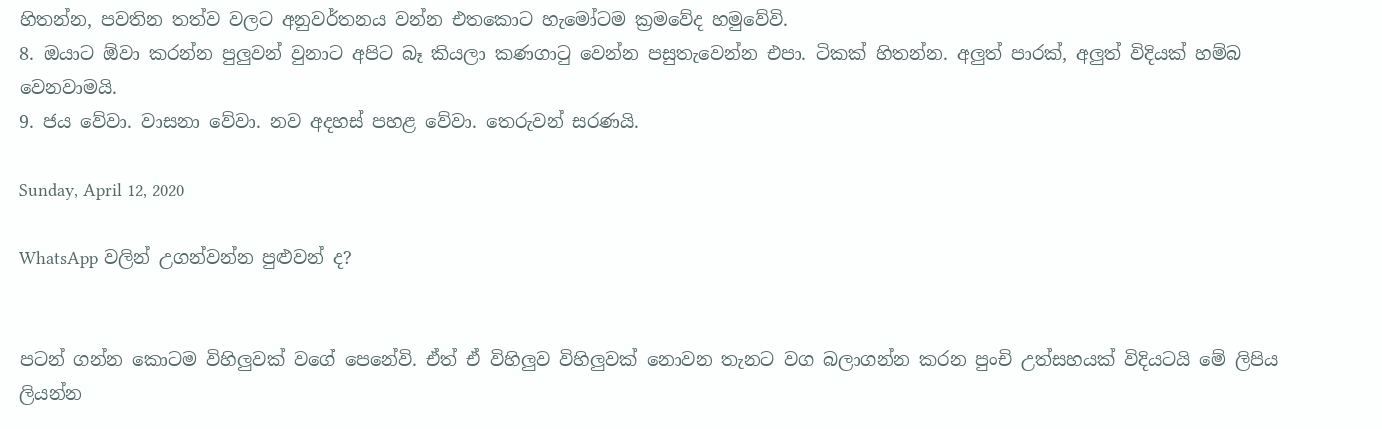හිතන්න, පවතින තත්ව වලට අනුවර්තනය වන්න එතකොට හැමෝටම ක්‍රමවේද හමුවේවි.
8. ඔයාට ඕවා කරන්න පුලුවන් වුනාට අපිට බෑ කියලා කණගාටු වෙන්න පසුතැවෙන්න එපා. ටිකක් හිතන්න. අලුත් පාරක්, අලුත් විදියක් හම්බ වෙනවාමයි.
9. ජය වේවා. වාසනා වේවා. නව අදහස් පහළ වේවා. තෙරුවන් සරණයි.

Sunday, April 12, 2020

WhatsApp වලින් උගන්වන්න පුළුවන් ද?


පටන් ගන්න කොටම විහිලුවක් වගේ පෙනේවි. ඒත් ඒ විහිලුව විහිලුවක් නොවන තැනට වග බලාගන්න කරන පුංචි උත්සහයක් විදියටයි මේ ලිපිය ලියන්න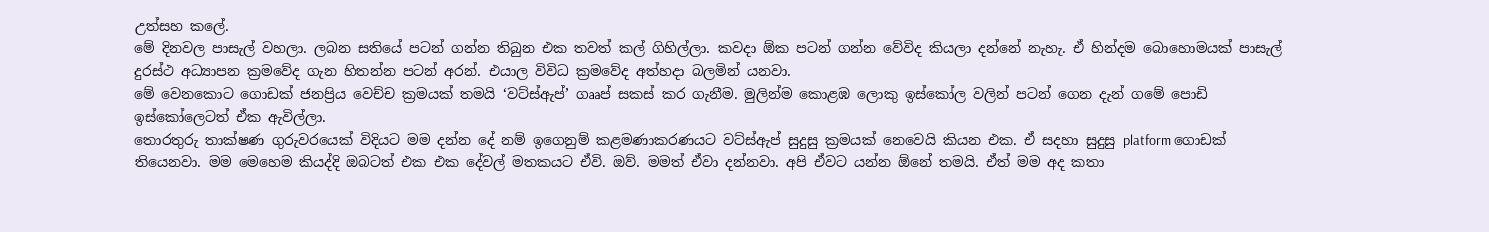උත්සහ කලේ.
මේ දිනවල පාසැල් වහලා. ලබන සතියේ පටන් ගන්න තිබුන එක තවත් කල් ගිහිල්ලා. කවදා ඕක පටන් ගන්න වේවිද කියලා දන්නේ නැහැ. ඒ හින්දම බොහොමයක් පාසැල් දුරස්ථ අධ්‍යාපන ක්‍රමවේද ගැන හිතන්න පටන් අරන්. එයාල විවිධ ක්‍රමවේද අත්හදා බලමින් යනවා.
මේ වෙනකොට ගොඩක් ජනප්‍රිය වෙච්ච ක්‍රමයක් තමයි ‘වට්ස්ඇප්’ ගෲප් සකස් කර ගැනීම. මුලින්ම කොළඹ ලොකු ඉස්කෝල වලින් පටන් ගෙන දැන් ගමේ පොඩි ඉස්කෝලෙටත් ඒක ඇවිල්ලා.
තොරතුරු තාක්ෂණ ගුරුවරයෙක් විදියට මම දන්න දේ නම් ඉගෙනුම් කළමණාකරණයට වට්ස්ඇප් සුදුසු ක්‍රමයක් නෙවෙයි කියන එක. ඒ සදහා සුදුසු platform ගොඩක් තියෙනවා. මම මෙහෙම කියද්දි ඔබටත් එක එක දේවල් මතකයට ඒවි. ඔව්. මමත් ඒවා දන්නවා. අපි ඒවට යන්න ඕනේ තමයි. ඒත් මම අද කතා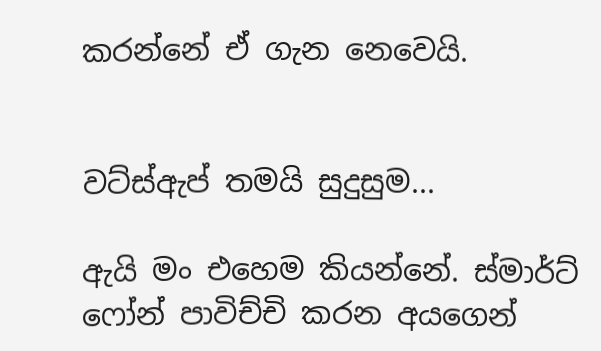කරන්නේ ඒ ගැන නෙවෙයි.


වට්ස්ඇප් තමයි සුදුසුම...

ඇයි මං එහෙම කියන්නේ. ස්මාර්ට් ෆෝන් පාවිච්චි කරන අයගෙන්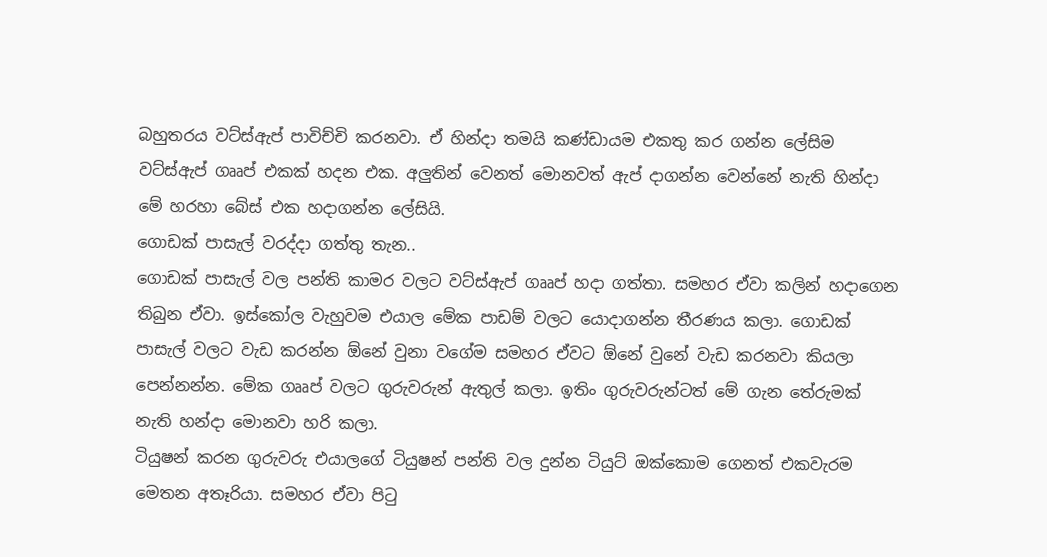බහුතරය වට්ස්ඇප් පාවිච්චි කරනවා. ඒ හින්දා තමයි කණ්ඩායම එකතු කර ගන්න ලේසිම වට්ස්ඇප් ගෲප් එකක් හදන එක. අලුතින් වෙනත් මොනවත් ඇප් දාගන්න වෙන්නේ නැති හින්දා මේ හරහා බේස් එක හදාගන්න ලේසියි.
ගොඩක් පාසැල් වරද්දා ගත්තු තැන..
ගොඩක් පාසැල් වල පන්ති කාමර වලට වට්ස්ඇප් ගෲප් හදා ගත්තා. සමහර ඒවා කලින් හදාගෙන තිබුන ඒවා. ඉස්කෝල වැහුවම එයාල මේක පාඩම් වලට යොදාගන්න තීරණය කලා. ගොඩක් පාසැල් වලට වැඩ කරන්න ඕනේ වුනා වගේම සමහර ඒවට ඕනේ වුනේ වැඩ කරනවා කියලා පෙන්නන්න. මේක ගෲප් වලට ගුරුවරුන් ඇතුල් කලා. ඉතිං ගුරුවරුන්ටත් මේ ගැන තේරුමක් නැති හන්දා මොනවා හරි කලා.
ටියුෂන් කරන ගුරුවරු එයාලගේ ටියුෂන් පන්ති වල දුන්න ටියුට් ඔක්කොම ගෙනත් එකවැරම මෙතන අතෑරියා. සමහර ඒවා පිටු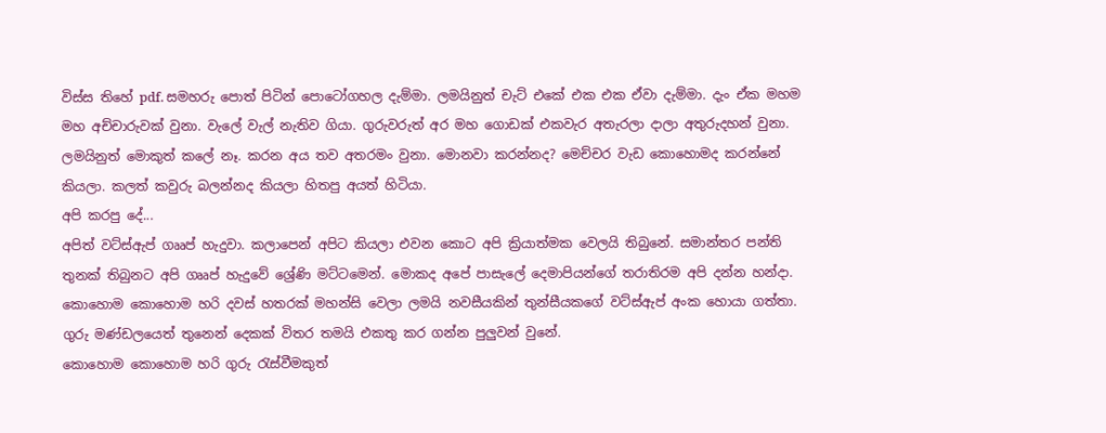විස්ස තිහේ pdf. සමහරු පොත් පිටින් පොටෝගහල දැම්මා. ලමයිනුත් චැට් එකේ එක එක ඒවා දැම්මා. දැං ඒක මහම මහ අච්චාරුවක් වුනා. වැලේ වැල් නැතිව ගියා. ගුරුවරුත් අර මහ ගොඩක් එකවැර අතැරලා දාලා අතුරුදහන් වුනා. ලමයිනුත් මොකුත් කලේ නෑ. කරන අය තව අතරමං වුනා. මොනවා කරන්නද? මෙච්චර වැඩ කොහොමද කරන්නේ කියලා. කලත් කවුරු බලන්නද කියලා හිතපු අයත් හිටියා.
අපි කරපු දේ...
අපිත් වට්ස්ඇප් ගෲප් හැදුවා. කලාපෙන් අපිට කියලා එවන කොට අපි ක්‍රියාත්මක වෙලයි තිබුනේ. සමාන්තර පන්ති තුනක් තිබුනට අපි ගෲප් හැදුවේ ශ්‍රේණි මට්ටමෙන්. මොකද අපේ පාසැලේ දෙමාපියන්ගේ තරාතිරම අපි දන්න හන්දා. කොහොම කොහොම හරි දවස් හතරක් මහන්සි වෙලා ලමයි නවසීයකින් තුන්සීයකගේ වට්ස්ඇප් අංක හොයා ගත්තා. ගුරු මණ්ඩලයෙත් තුනෙන් දෙකක් විතර තමයි එකතු කර ගන්න පුලුවන් වුනේ.
කොහොම කොහොම හරි ගුරු රැස්වීමකුත්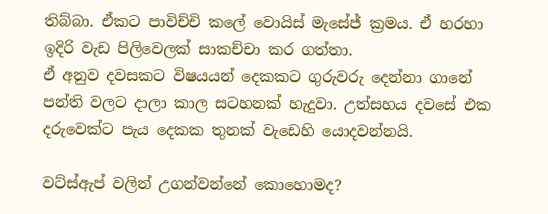තිබ්බා. ඒකට පාවිච්චි කලේ වොයිස් මැසේජ් ක්‍රමය. ඒ හරහා ඉදිරි වැඩ පිලිවෙලක් සාකච්චා කර ගත්තා.
ඒ අනුව දවසකට විෂයයන් දෙකකට ගුරුවරු දෙන්නා ගානේ පන්ති වලට දාලා කාල සටහනක් හැදුවා. උත්සහය දවසේ එක දරුවෙක්ට පැය දෙකක තුනක් වැඩෙහි යොදවන්නයි.

වට්ස්ඇප් වලින් උගන්වන්නේ කොහොමද?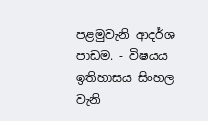පළමුවැනි ආදර්ශ පාඩම. - විෂයය ඉතිහාසය සිංහල වැනි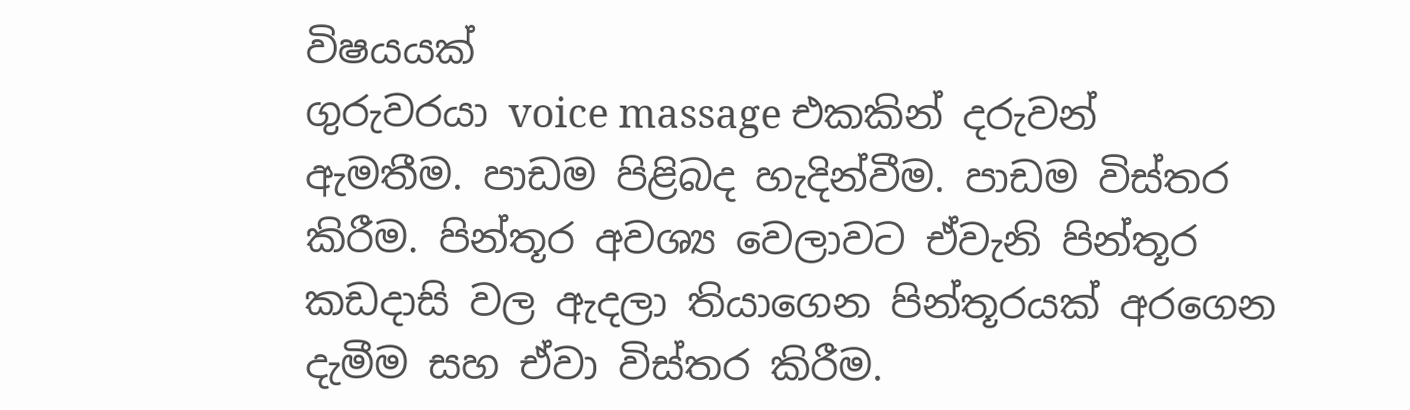විෂයයක්
ගුරුවරයා voice massage එකකින් දරුවන් ඇමතීම. පාඩම පිළිබද හැදින්වීම. පාඩම විස්තර කිරීම. පින්තූර අවශ්‍ය වෙලාවට ඒවැනි පින්තූර කඩදාසි වල ඇදලා තියාගෙන පින්තූරයක් අරගෙන දැමීම සහ ඒවා විස්තර කිරීම.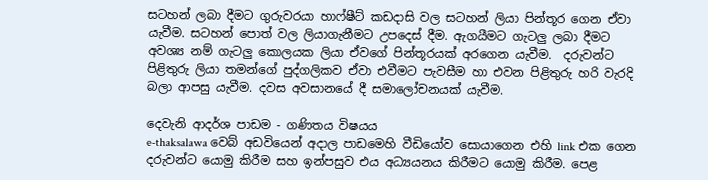සටහන් ලබා දීමට ගුරුවරයා හාෆ්ෂීට් කඩදාසි වල සටහන් ලියා පින්තූර ගෙන ඒවා යැවීම. සටහන් පොත් වල ලියාගැනීමට උපදෙස් දීම. ඇගයීමට ගැටලු ලබා දීමට අවශ්‍ය නම් ගැටලු කොලයක ලියා ඒවගේ පින්තූරයක් අරගෙන යැවීම.  දරුවන්ට පිළිතුරු ලියා තමන්ගේ පුද්ගලිකව ඒවා එවීමට පැවසීම හා එවන පිළිතුරු හරි වැරදි බලා ආපසු යැවීම. දවස අවසානයේ දී සමාලෝචනයක් යැවීම.

දෙවැනි ආදර්ශ පාඩම - ගණිතය විෂයය
e-thaksalawa වෙබ් අඩවියෙන් අදාල පාඩමෙහි වීඩියෝව සොයාගෙන එහි link එක ගෙන දරුවන්ට යොමු කිරීම සහ ඉන්පසුව එය අධ්‍යයනය කිරීමට යොමු කිරීම. පෙළ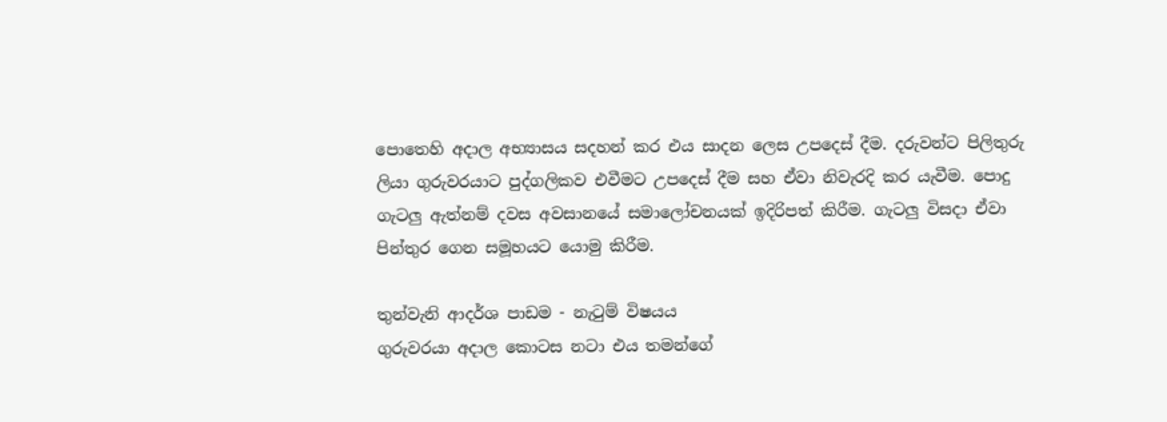පොතෙහි අදාල අභ්‍යාසය සදහන් කර එය සාදන ලෙස උපදෙස් දීම. දරුවන්ට පිලිතුරු ලියා ගුරුවරයාට පුද්ගලිකව එවීමට උපදෙස් දීම සහ ඒවා නිවැරදි කර යැවීම. පොදු ගැටලු ඇත්නම් දවස අවසානයේ සමාලෝචනයක් ඉදිරිපත් කිරීම. ගැටලු විසදා ඒවා පින්තුර ගෙන සමූහයට යොමු කිරීම.

තුන්වැනි ආදර්ශ පාඩම - නැටුම් විෂයය
ගුරුවරයා අදාල කොටස නටා එය තමන්ගේ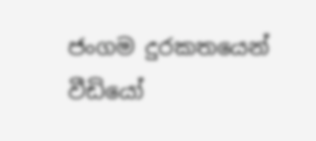ජංගම දුරකතයෙන් වීඩියෝ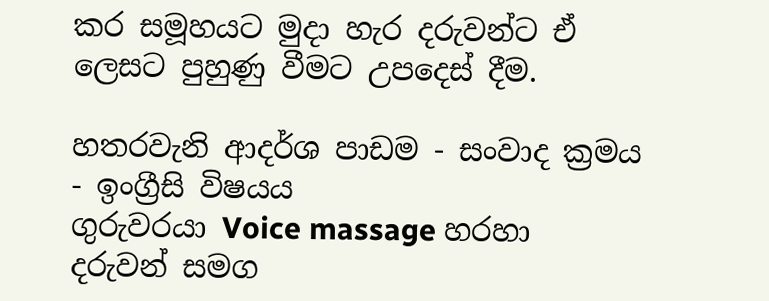කර සමූහයට මුදා හැර දරුවන්ට ඒ ලෙසට පුහුණු වීමට උපදෙස් දීම.

හතරවැනි ආදර්ශ පාඩම - සංවාද ක්‍රමය - ඉංග්‍රීසි විෂයය
ගුරුවරයා Voice massage හරහා දරුවන් සමග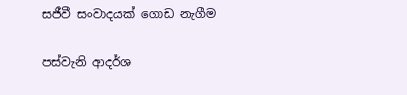සජීවී සංවාදයක් ගොඩ නැගීම

පස්වැනි ආදර්ශ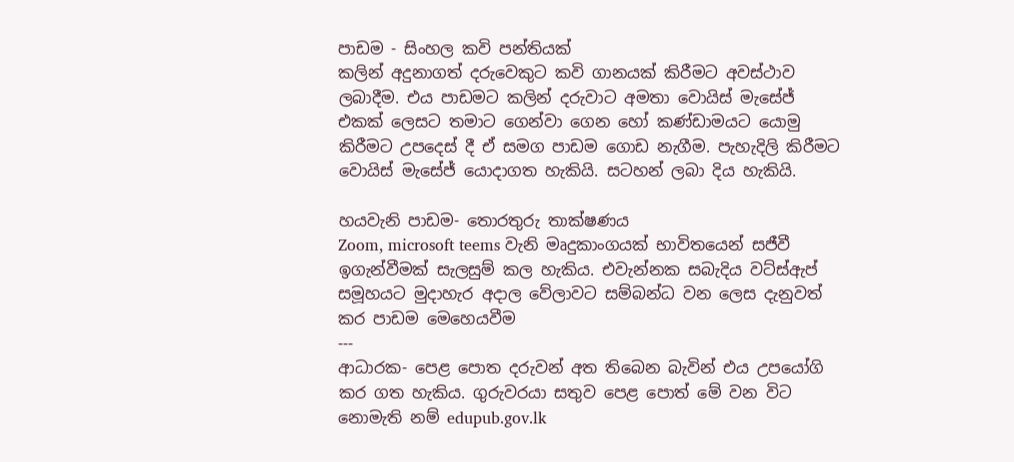පාඩම - සිංහල කවි පන්තියක්
කලින් අදුනාගත් දරුවෙකුට කවි ගානයක් කිරීමට අවස්ථාව ලබාදීම. එය පාඩමට කලින් දරුවාට අමතා වොයිස් මැසේජ් එකක් ලෙසට තමාට ගෙන්වා ගෙන හෝ කණ්ඩාමයට යොමු කිරීමට උපදෙස් දී ඒ සමග පාඩම ගොඩ නැගීම. පැහැදිලි කිරීමට වොයිස් මැසේජ් යොදාගත හැකියි. සටහන් ලබා දිය හැකියි.

හයවැනි පාඩම- තොරතුරු තාක්ෂණය
Zoom, microsoft teems වැනි මෘදුකාංගයක් භාවිතයෙන් සජීවී ඉගැන්වීමක් සැලසුම් කල හැකිය. එවැන්නක සබැදිය වට්ස්ඇප් සමූහයට මුදාහැර අදාල වේලාවට සම්බන්ධ වන ලෙස දැනුවත් කර පාඩම මෙහෙයවීම
---
ආධාරක- පෙළ පොත දරුවන් අත තිබෙන බැවින් එය උපයෝගි කර ගත හැකිය. ගුරුවරයා සතුව පෙළ පොත් මේ වන විට නොමැති නම් edupub.gov.lk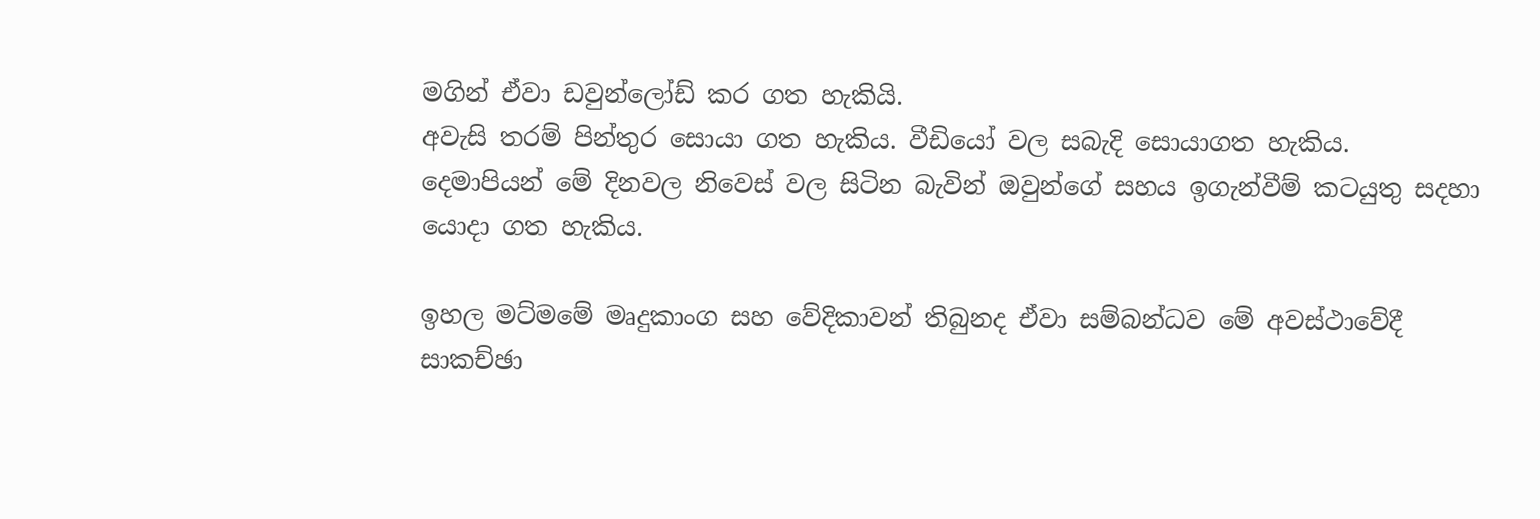මගින් ඒවා ඩවුන්ලෝඩ් කර ගත හැකියි.
අවැසි තරම් පින්තුර සොයා ගත හැකිය. වීඩියෝ වල සබැදි සොයාගත හැකිය.
දෙමාපියන් මේ දිනවල නිවෙස් වල සිටින බැවින් ඔවුන්ගේ සහය ඉගැන්වීම් කටයුතු සදහා යොදා ගත හැකිය.

ඉහල මට්මමේ මෘදුකාංග සහ වේදිකාවන් තිබුනද ඒවා සම්බන්ධව මේ අවස්ථාවේදී සාකච්ඡා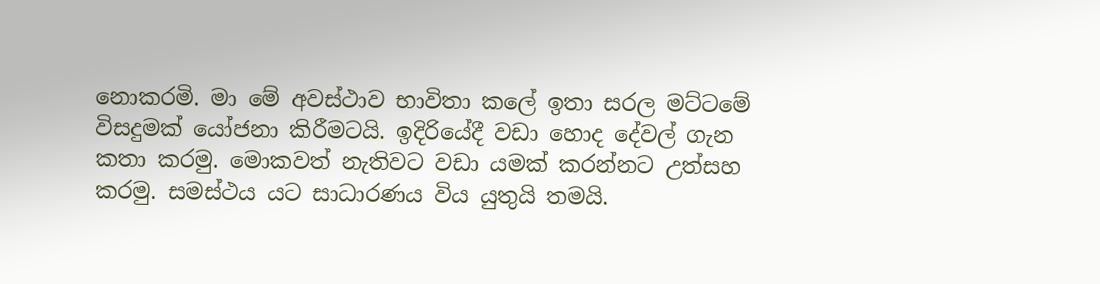නොකරමි. මා මේ අවස්ථාව භාවිතා කලේ ඉතා සරල මට්ටමේ විසදුමක් යෝජනා කිරීමටයි. ඉදිරියේදී වඩා හොද දේවල් ගැන කතා කරමු. මොකවත් නැතිවට වඩා යමක් කරන්නට උත්සහ කරමු. සමස්ථය යට සාධාරණය විය යුතුයි තමයි.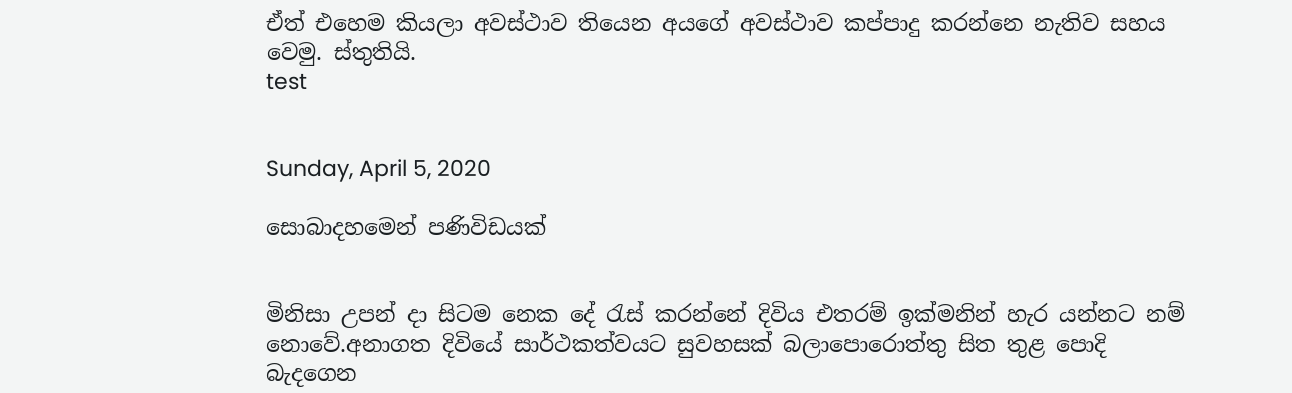ඒත් එහෙම කියලා අවස්ථාව තියෙන අයගේ අවස්ථාව කප්පාදු කරන්නෙ නැතිව සහය වෙමු. ස්තුතියි.
test


Sunday, April 5, 2020

සොබාදහමෙන් පණිවිඩයක්


මිනිසා උපන් දා සිටම නෙක දේ රැස් කරන්නේ දිවිය එතරම් ඉක්මනින් හැර යන්නට නම් නොවේ.අනාගත දිවියේ සාර්ථකත්වයට සුවහසක් බලාපොරොත්තු සිත තුළ පොදි බැදගෙන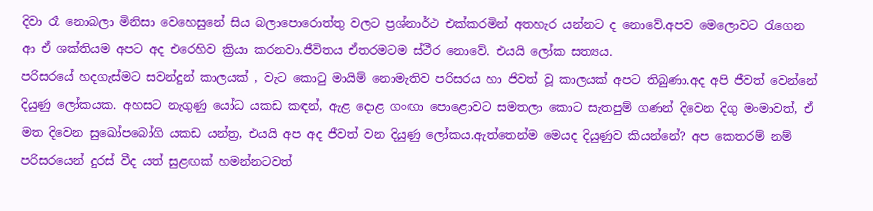දිවා රෑ නොබලා මිනිසා වෙහෙසුනේ සිය බලාපොරොත්තු වලට ප්‍රශ්නාර්ථ එක්කරමින් අතහැර යන්නට ද නොවේ.අපව මෙලොවට රැගෙන ආ ඒ ශක්තියම අපට අද එරෙහිව ක්‍රියා කරනවා.ජීවිතය ඒතරමටම ස්ථීර නොවේ. එයයි ලෝක සත්‍යය.
පරිසරයේ හදගැස්මට සවන්දුන් කාලයක් , වැට කොටු මායිම් නොමැතිව පරිසරය හා ජිවත් වූ කාලයක් අපට තිබුණා.අද අපි ජීවත් වෙන්නේ දියුණු ලෝකයක. අහසට නැගුණු යෝධ යකඩ කඳන්, ඇළ දොළ ගංඟා පොළොවට සමතලා කොට සැතපුම් ගණන් දිවෙන දිගු මංමාවත්, ඒ මත දිවෙන සුඛෝපබෝගි යකඩ යන්ත්‍ර, එයයි අප අද ජීවත් වන දියුණු ලෝකය.ඇත්තෙන්ම මෙයද දියුණුව කියන්නේ? අප කෙතරම් නම් පරිසරයෙන් දුරස් වීද යත් සුළඟක් හමන්නටවත්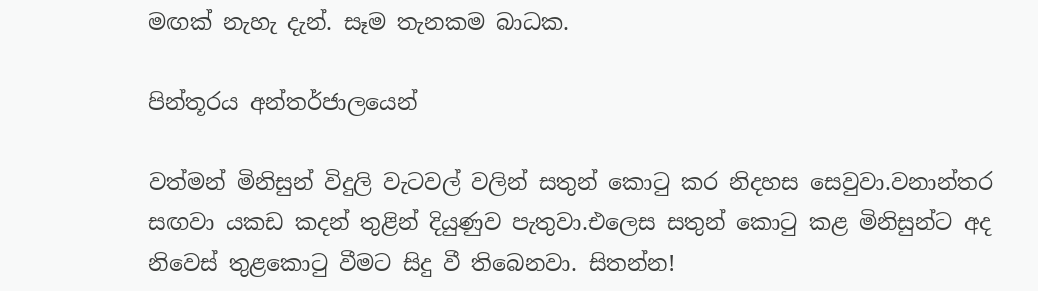මඟක් නැහැ දැන්. සෑම තැනකම බාධක.

පින්තූරය අන්තර්ජාලයෙන්

වත්මන් මිනිසුන් විදුලි වැටවල් වලින් සතුන් කොටු කර නිදහස සෙවුවා.වනාන්තර සඟවා යකඩ කදන් තුළින් දියුණුව පැතුවා.එලෙස සතුන් කොටු කළ මිනිසුන්ට අද නිවෙස් තුළකොටු වීමට සිදු වී තිබෙනවා. සිතන්න!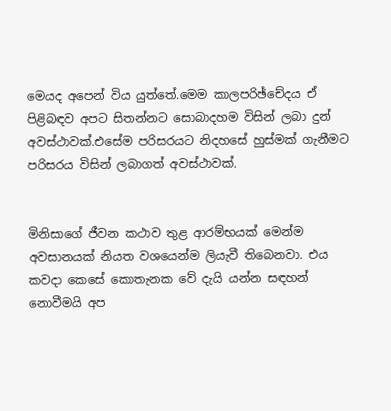මෙයද අපෙන් විය යුත්තේ.මෙම කාලපරිඡ්චේදය ඒ පිළිබඳව අපට සිතන්නට සොබාදහම විසින් ලබා දුන් අවස්ථාවක්.එසේම පරිසරයට නිදහසේ හුස්මක් ගැනීමට පරිසරය විසින් ලබාගත් අවස්ථාවක්.


මිනිසාගේ ජීවන කථාව තුළ ආරම්භයක් මෙන්ම අවසානයක් නියත වශයෙන්ම ලියැවී තිබෙනවා. එය කවදා කෙසේ කොතැනක වේ දැයි යන්න සඳහන් නොවීමයි අප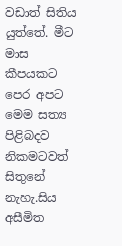වඩාත් සිතිය යුත්තේ. මීට මාස කීපයකට පෙර අපට මෙම සත්‍ය පිළිබදව නිකමටවත් සිතුනේ නැහැ.සිය අසීමිත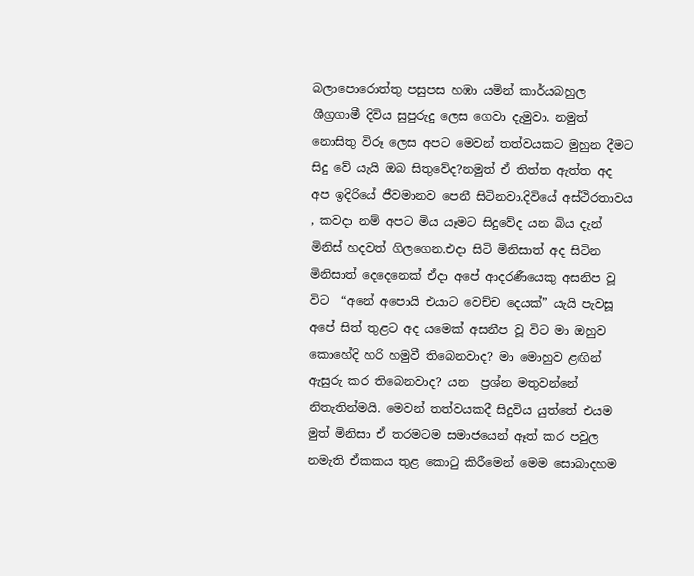බලාපොරොත්තු පසුපස හඹා යමින් කාර්යබහුල ශීග්‍රගාමී දිවිය සුපුරුදු ලෙස ගෙවා දැමුවා. නමුත් නොසිතු විරූ ලෙස අපට මෙවන් තත්වයකට මුහුන දීමට සිදු වේ යැයි ඔබ සිතුවේද?නමුත් ඒ තිත්ත ඇත්ත අද අප ඉදිරියේ ජීවමානව පෙනී සිටිනවා.දිවියේ අස්ථිරතාවය , කවදා නම් අපට මිය යෑමට සිදුවේද යන බිය දැන් මිනිස් හදවත් ගිලගෙන.එදා සිටි මිනිසාත් අද සිටින මිනිසාත් දෙදෙනෙක් ඒදා අපේ ආදරණීයෙකු අසනිප වූ විට  “අනේ අපොයි එයාට වෙච්ච දෙයක්” යැයි පැවසූ අපේ සිත් තුළට අද යමෙක් අසනීප වූ විට මා ඔහුව කොහේදි හරි හමුවී තිබෙනවාද? මා මොහුව ළඟින් ඇසුරු කර තිබෙනවාද? යන  ප්‍රශ්න මතුවන්නේ නිතැතින්මයි. මෙවන් තත්වයකදී සිදුවිය යුත්තේ එයම මුත් මිනිසා ඒ තරමටම සමාජයෙන් ඈත් කර පවුල නමැති ඒකකය තුළ කොටු කිරීමෙන් මෙම සොබාදහම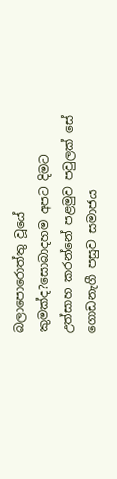බලාපොරොත්තු වූයේ කුමක්ද?සොබාදහම අපට දිමට උත්සාහ කරන්නේ පළමුව පවුලක් සේ ගොඩනැගී පසුව සමාජය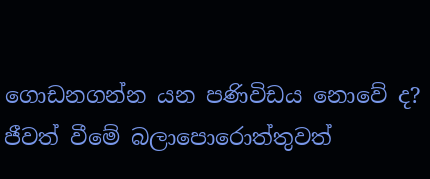ගොඩනගන්න යන පණිවිඩය නොවේ ද?
ජීවත් වීමේ බලාපොරොත්තුවත්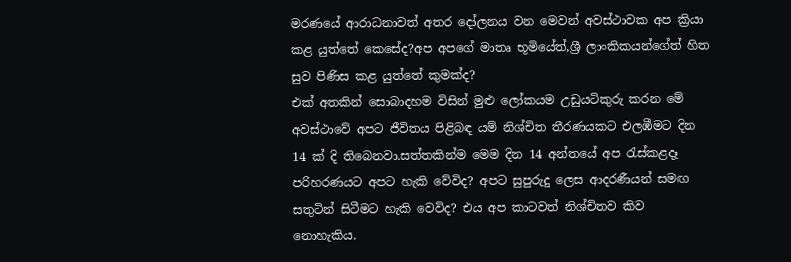මරණයේ ආරාධනාවත් අතර දෝලනය වන මෙවන් අවස්ථාවක අප ක්‍රියා කළ යුත්තේ කෙසේද?අප අපගේ මාතෘ භූමියේත්,ශ්‍රී ලාංකිකයන්ගේත් හිත සුව පිණිස කළ යුත්තේ කුමක්ද?
එක් අතකින් සොබාදහම විසින් මුළු ලෝකයම උඩුයටිකුරු කරන මේ අවස්ථාවේ අපට ජීවිතය පිළිබඳ යම් නිශ්චිත තීරණයකට එලඹීමට දින 14 ක් දි තිබෙනවා.සත්තකින්ම මෙම දින 14 අන්තයේ අප රැස්කළදෑ පරිහරණයට අපට හැකි වේවිද? අපට සුපුරුදු ලෙස ආදරණීයන් සමඟ සතුටින් සිටීමට හැකි වෙවිද? එය අප කාටවත් නිශ්චිතව කිව නොහැකිය.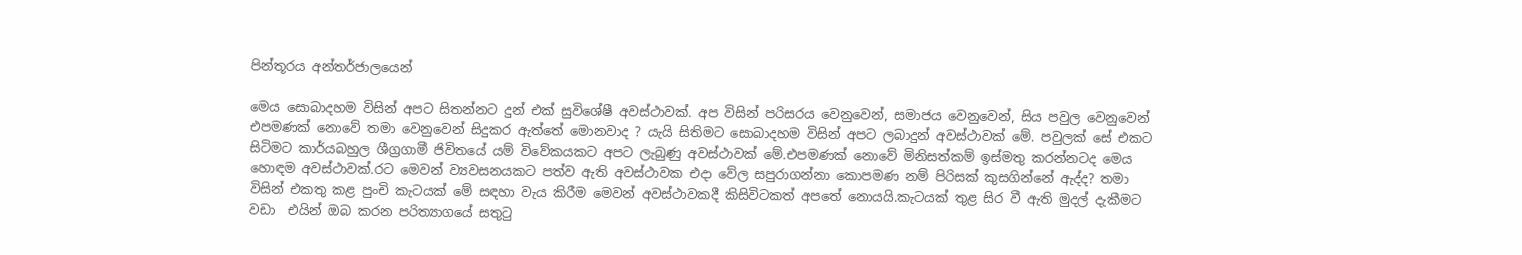පින්තූරය අන්තර්ජාලයෙන්

මෙය සොබාදහම විසින් අපට සිතන්නට දුන් එක් සුවිශේෂී අවස්ථාවක්. අප විසින් පරිසරය වෙනුවෙන්, සමාජය වෙනුවෙන්, සිය පවුල වෙනුවෙන් එපමණක් නොවේ තමා වෙනුවෙන් සිදුකර ඇත්තේ මොනවාද ? යැයි සිතිමට සොබාදහම විසින් අපට ලබාදුන් අවස්ථාවක් මේ. පවුලක් සේ එකට සිටිමට කාර්යබහුල ශීග්‍රගාමී ජිවිතයේ යම් විවේකයකට අපට ලැබුණු අවස්ථාවක් මේ.එපමණක් නොවේ මිනිසත්කම් ඉස්මතු කරන්නටද මෙය හොඳම අවස්ථාවක්.රට මෙවන් ව්‍යවසනයකට පත්ව ඇති අවස්ථාවක එදා වේල සපුරාගන්නා කොපමණ නම් පිරිසක් කුසගින්නේ ඇද්ද? තමා විසින් එකතු කළ පුංචි කැටයක් මේ සඳහා වැය කිරීම මෙවන් අවස්ථාවකදී කිසිවිටකත් අපතේ නොයයි.කැටයක් තුළ සිර වී ඇති මුදල් දැකීමට වඩා  එයින් ඔබ කරන පරිත්‍යාගයේ සතුටු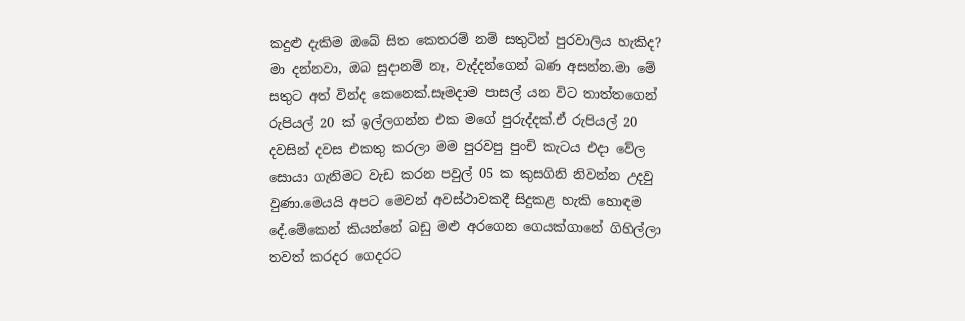කදුළු දැකිම ඔබේ සිත කෙතරම් නම් සතුටින් පුරවාලිය හැකිද?
මා දන්නවා, ඔබ සුදානම් නෑ, වැද්දන්ගෙන් බණ අසන්න.මා මේ සතුට අත් වින්ද කෙනෙක්.සෑමදාම පාසල් යන විට තාත්තගෙන් රුපියල් 20 ක් ඉල්ලගන්න එක මගේ පුරුද්දක්.ඒ රුපියල් 20 දවසින් දවස එකතු කරලා මම පුරවපු පුංචි කැටය එදා වේල සොයා ගැනිමට වැඩ කරන පවුල් 05 ක කුසගිනි නිවන්න උදවු වුණා.මෙයයි අපට මෙවන් අවස්ථාවකදී සිදුකළ හැකි හොඳම දේ.මේකෙන් කියන්නේ බඩු මළු අරගෙන ගෙයක්ගානේ ගිහිල්ලා තවත් කරදර ගෙදරට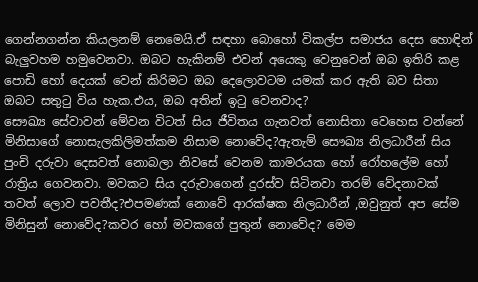ගෙන්නගන්න කියලනම් නෙමෙයි.ඒ සඳහා බොහෝ විකල්ප සමාජය දෙස හොඳින් බැලුවහම හමුවෙනවා. ඔබට හැකිනම් එවන් අයෙකු වෙනුවෙන් ඔබ ඉතිරි කළ පොඩි හෝ දෙයක් වෙන් කිරිමට ඔබ දෙලොවටම යමක් කර ඇති බව සිතා ඔබට සතුටු විය හැක.එය, ඔබ අතින් ඉටු වෙනවාද?
සෞඛ්‍ය සේවාවන් මේවන විටත් සිය ජීවිතය ගැනවත් නොසිතා වෙහෙස වන්නේ මිනිසාගේ නොසැලකිලිමත්කම නිසාම නොවේද?ඇතැම් සෞඛ්‍ය නිලධාරීන් සිය පුංචි දරුවා දෙසවත් නොබලා නිවසේ වෙනම කාමරයක හෝ රෝහලේම හෝ රාත්‍රිය ගෙවනවා. මවකට සිය දරුවාගෙන් දුරස්ව සිටිනවා තරම් වේදනාවක් තවත් ලොව පවතීද?එපමණක් නොවේ ආරක්ෂක නිලධාරීන් ,ඔවුනුත් අප සේම මිනිසුන් නොවේද?කවර හෝ මවකගේ පුතුන් නොවේද? මෙම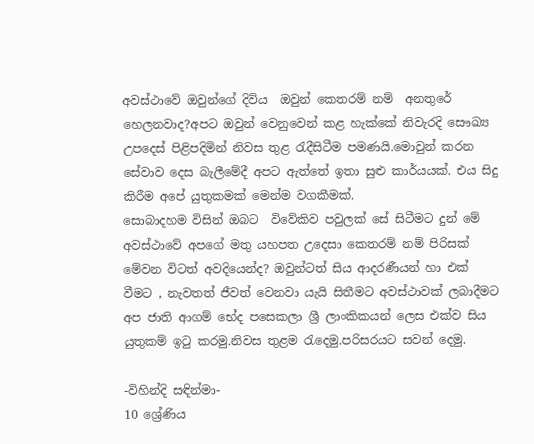අවස්ථාවේ ඔවුන්ගේ දිවිය  ඔවුන් කෙතරම් නම්  අනතුරේ හෙලනවාද?අපට ඔවුන් වෙනුවෙන් කළ හැක්කේ නිවැරදි සෞඛ්‍ය උපදෙස් පිළිපදිමින් නිවස තුළ රැදීසිටීම පමණයි.මොවුන් කරන සේවාව දෙස බැලීමේදී අපට ඇත්තේ ඉතා සුළු කාර්යයක්. එය සිදු කිරීම අපේ යුතුකමක් මෙන්ම වගකීමක්.
සොබාදහම විසින් ඔබට  විවේකිව පවුලක් සේ සිටීමට දුන් මේ අවස්ථාවේ අපගේ මතු යහපත උදෙසා කෙතරම් නම් පිරිසක් මේවන විටත් අවදියෙන්ද? ඔවුන්ටත් සිය ආදරණීයන් හා එක් වීමට , නැවතත් ජීවත් වෙනවා යැයි සිතීමට අවස්ථාවක් ලබාදීමට අප ජාති ආගම් භේද පසෙකලා ශ්‍රී ලාංකිකයන් ලෙස එක්ව සිය යුතුකම් ඉටු කරමු.නිවස තුළම රැදෙමු.පරිසරයට සවන් දෙමු.

-විහින්දි සඳින්මා-
10 ශ්‍රේණිය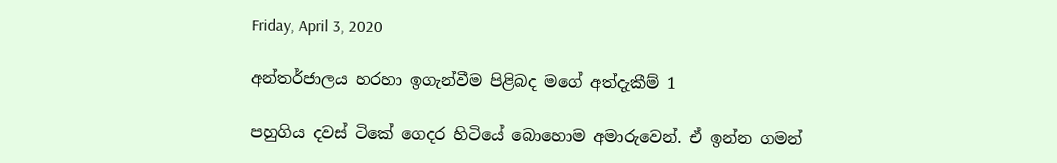Friday, April 3, 2020

අන්තර්ජාලය හරහා ඉගැන්වීම පිළිබද මගේ අත්දැකීම් 1

පහුගිය දවස් ටිකේ ගෙදර හිටියේ බොහොම අමාරුවෙන්. ඒ ඉන්න ගමන්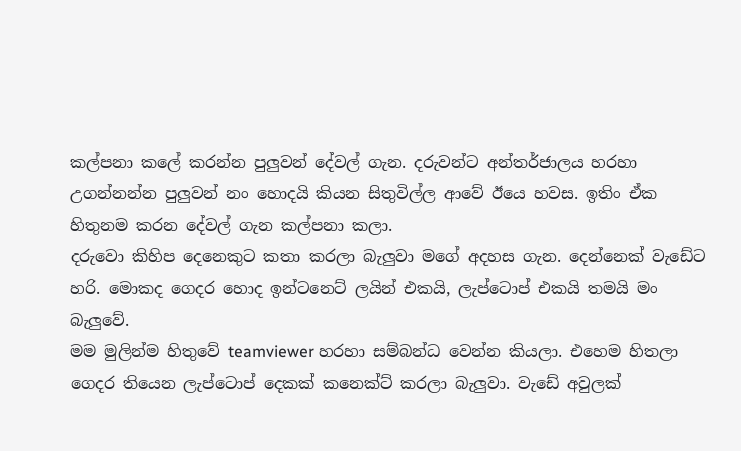කල්පනා කලේ කරන්න පුලුවන් දේවල් ගැන. දරුවන්ට අන්තර්ජාලය හරහා උගන්නන්න පුලුවන් නං හොදයි කියන සිතුවිල්ල ආවේ ඊයෙ හවස. ඉතිං ඒක හිතුනම කරන දේවල් ගැන කල්පනා කලා.
දරුවො කිහිප දෙනෙකුට කතා කරලා බැලුවා මගේ අදහස ගැන. දෙන්නෙක් වැඩේට හරි. මොකද ගෙදර හොද ඉන්ටනෙට් ලයින් එකයි, ලැප්ටොප් එකයි තමයි මං බැලුවේ.
මම මුලින්ම හිතුවේ teamviewer හරහා සම්බන්ධ වෙන්න කියලා. එහෙම හිතලා ගෙදර තියෙන ලැප්ටොප් දෙකක් කනෙක්ට් කරලා බැලුවා. වැඩේ අවුලක්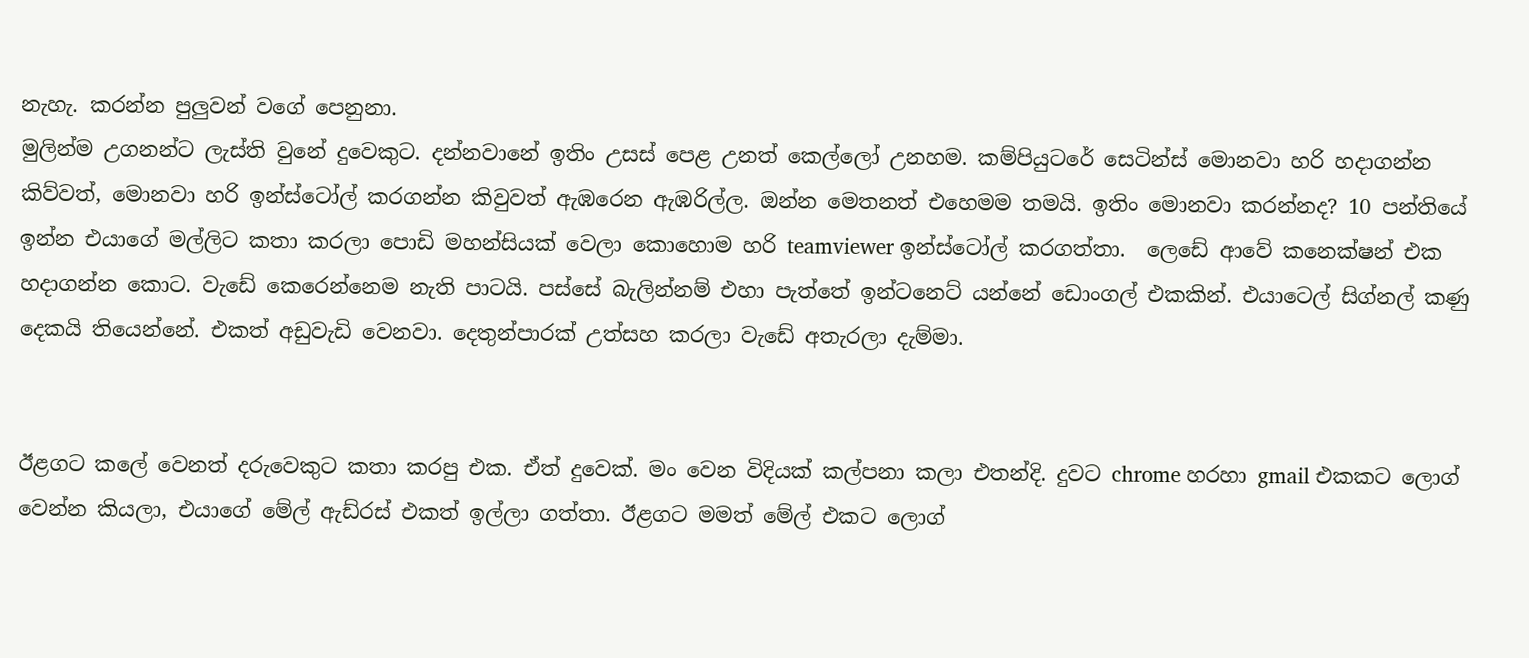නැහැ. කරන්න පුලුවන් වගේ පෙනුනා.
මුලින්ම උගනන්ට ලැස්ති වුනේ දුවෙකුට. දන්නවානේ ඉතිං උසස් පෙළ උනත් කෙල්ලෝ උනහම. කම්පියුටරේ සෙටින්ස් මොනවා හරි හදාගන්න කිව්වත්, මොනවා හරි ඉන්ස්ටෝල් කරගන්න කිවුවත් ඇඹරෙන ඇඹරිල්ල. ඔන්න මෙතනත් එහෙමම තමයි. ඉතිං මොනවා කරන්නද? 10 පන්තියේ ඉන්න එයාගේ මල්ලිට කතා කරලා පොඩි මහන්සියක් වෙලා කොහොම හරි teamviewer ඉන්ස්ටෝල් කරගත්තා.  ලෙඩේ ආවේ කනෙක්ෂන් එක හදාගන්න කොට. වැඩේ කෙරෙන්නෙම නැති පාටයි. පස්සේ බැලින්නම් එහා පැත්තේ ඉන්ටනෙට් යන්නේ ඩොංගල් එකකින්. එයාටෙල් සිග්නල් කණු දෙකයි තියෙන්නේ. එකත් අඩුවැඩි වෙනවා. දෙතුන්පාරක් උත්සහ කරලා වැඩේ අතැරලා දැම්මා.


ඊළගට කලේ වෙනත් දරුවෙකුට කතා කරපු එක. ඒත් දුවෙක්. මං වෙන විදියක් කල්පනා කලා එතන්දි. දුවට chrome හරහා gmail එකකට ලොග් වෙන්න කියලා, එයාගේ මේල් ඇඩ්රස් එකත් ඉල්ලා ගත්තා. ඊළගට මමත් මේල් එකට ලොග්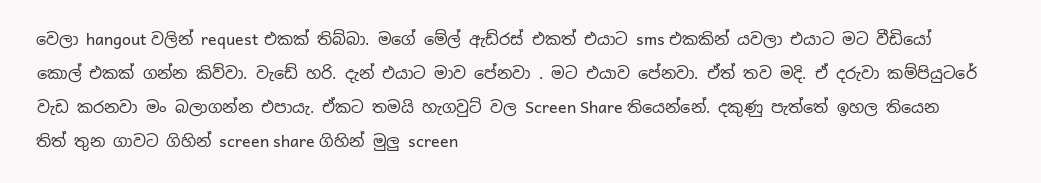වෙලා hangout වලින් request එකක් තිබ්බා. මගේ මේල් ඇඩ්රස් එකත් එයාට sms එකකින් යවලා එයාට මට වීඩියෝ කොල් එකක් ගන්න කිව්වා. වැඩේ හරි. දැන් එයාට මාව පේනවා . මට එයාව පේනවා. ඒත් තව මදි. ඒ දරුවා කම්පියුටරේ වැඩ කරනවා මං බලාගන්න එපායැ. ඒකට තමයි හැගවුට් වල Screen Share තියෙන්නේ. දකුණු පැත්තේ ඉහල තියෙන තිත් තුන ගාවට ගිහින් screen share ගිහින් මුලු screen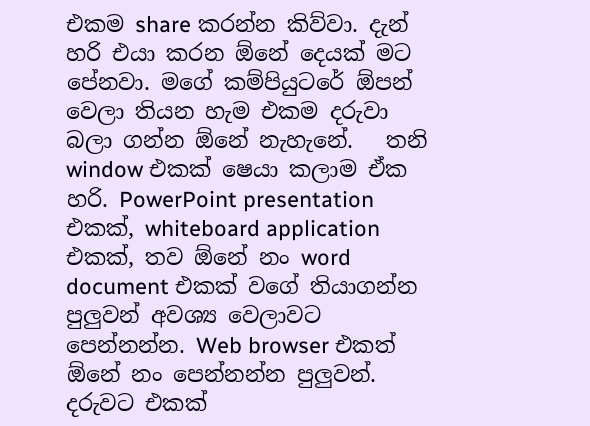එකම share කරන්න කිව්වා. දැන් හරි එයා කරන ඕනේ දෙයක් මට පේනවා. මගේ කම්පියුටරේ ඕපන් වෙලා තියන හැම එකම දරුවා බලා ගන්න ඕනේ නැහැනේ.   තනි window එකක් ෂෙයා කලාම ඒක හරි. PowerPoint presentation එකක්, whiteboard application එකක්, තව ඕනේ නං word document එකක් වගේ තියාගන්න පුලුවන් අවශ්‍ය වෙලාවට පෙන්නන්න. Web browser එකත් ඕනේ නං පෙන්නන්න පුලුවන්. දරුවට එකක්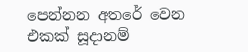පෙන්නන අතරේ වෙන එකක් සූදානම්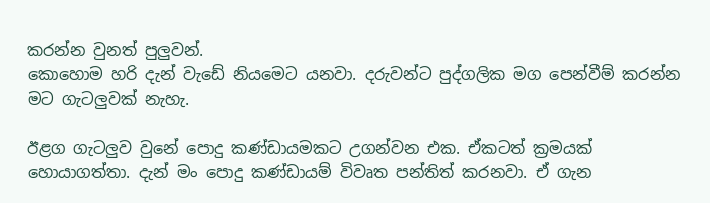කරන්න වුනත් පුලුවන්.
කොහොම හරි දැන් වැඩේ නියමෙට යනවා. දරුවන්ට පුද්ගලික මග පෙන්වීම් කරන්න මට ගැටලුවක් නැහැ.

ඊළග ගැටලුව වුනේ පොදු කණ්ඩායමකට උගන්වන එක. ඒකටත් ක්‍රමයක් හොයාගත්තා. දැන් මං පොදු කණ්ඩායම් විවෘත පන්තිත් කරනවා. ඒ ගැන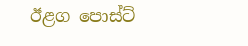ඊළග පොස්ට්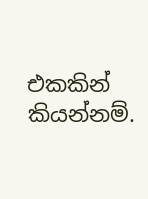එකකින් කියන්නම්.